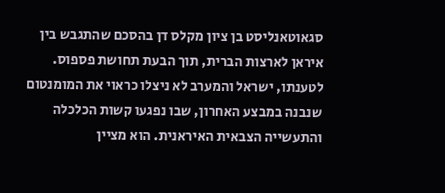סגאוטאנליסט בן ציון מקלס דן בהסכם שהתגבש בין איראן לארצות הברית, תוך הבעת תחושת פספוס. לטענתו, ישראל והמערב לא ניצלו כראוי את המומנטום שנבנה במבצע האחרון, שבו נפגעו קשות הכלכלה והתעשייה הצבאית האיראנית. הוא מציין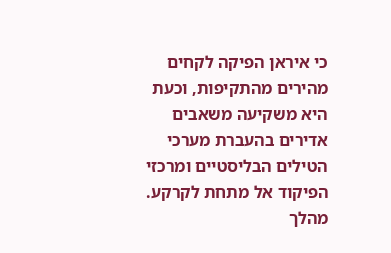כי איראן הפיקה לקחים מהירים מהתקיפות, וכעת היא משקיעה משאבים אדירים בהעברת מערכי הטילים הבליסטיים ומרכזי הפיקוד אל מתחת לקרקע. מהלך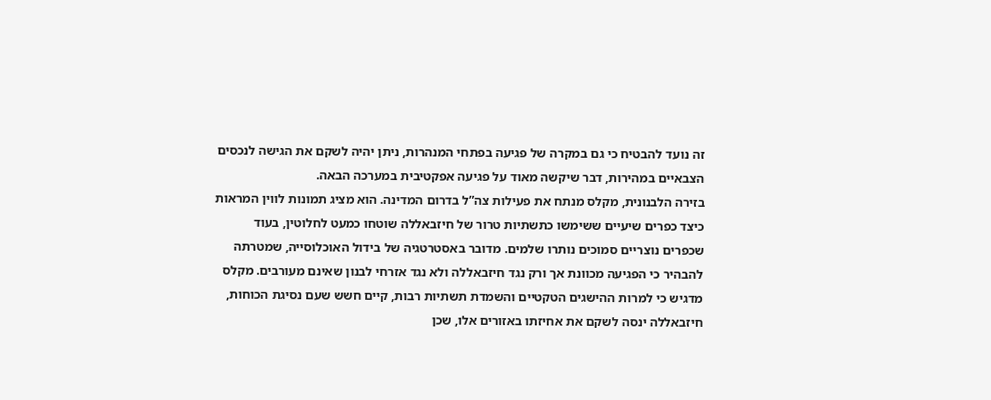זה נועד להבטיח כי גם במקרה של פגיעה בפתחי המנהרות, ניתן יהיה לשקם את הגישה לנכסים הצבאיים במהירות, דבר שיקשה מאוד על פגיעה אפקטיבית במערכה הבאה.
בזירה הלבנונית, מקלס מנתח את פעילות צה”ל בדרום המדינה. הוא מציג תמונות לווין המראות כיצד כפרים שיעיים ששימשו כתשתיות טרור של חיזבאללה שוטחו כמעט לחלוטין, בעוד שכפרים נוצריים סמוכים נותרו שלמים. מדובר באסטרטגיה של בידול האוכלוסייה, שמטרתה להבהיר כי הפגיעה מכוונת אך ורק נגד חיזבאללה ולא נגד אזרחי לבנון שאינם מעורבים. מקלס מדגיש כי למרות ההישגים הטקטיים והשמדת תשתיות רבות, קיים חשש שעם נסיגת הכוחות, חיזבאללה ינסה לשקם את אחיזתו באזורים אלו, שכן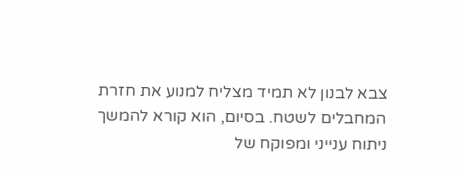צבא לבנון לא תמיד מצליח למנוע את חזרת המחבלים לשטח. בסיום, הוא קורא להמשך ניתוח ענייני ומפוקח של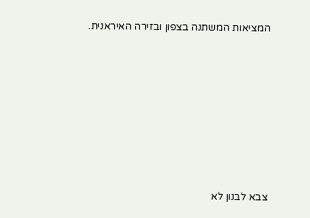המציאות המשתנה בצפון ובזירה האיראנית.












צבא לבנון לא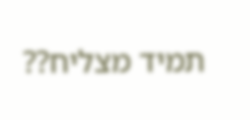תמיד מצליח??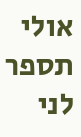אולי תספר לני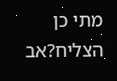מתי כן הצליח?אב